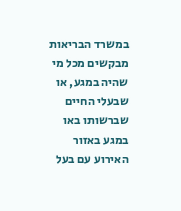במשרד הבריאות מבקשים מכל מי שהיה במגע, או שבעלי החיים שברשותו באו במגע באזור האירוע עם בעל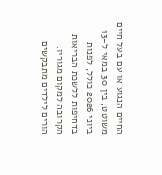החיים הנגוע או עם בעל חיים משוטט, בין 30 במאי ל-13 ביוני 2026 כולל, לפנות בדחיפות ללשכת הבריאות הקרובה למקום מגוריו.
הורים לילדים מתבקשים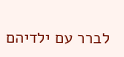לברר עם ילדיהם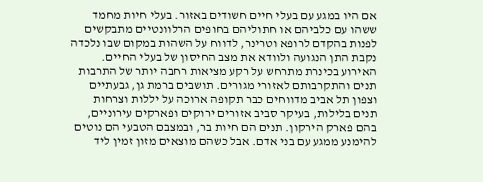אם היו במגע עם בעלי חיים חשודים באזור. בעלי חיות מחמד ששהו עם כלביהם או חתוליהם בחופים הרלוונטיים מתבקשים לפנות בהקדם לרופא וטרינר, לדווח על השהות במקום שבו נלכדה נקבת התן הנגועה ולוודא את מצב החיסון של בעלי החיים.
האירוע בכינרת מתרחש על רקע מציאות רחבה יותר של התרבות תנים והתקרבותם לאזורי מגורים. תושבים ברמת גן, גבעתיים וצפון תל אביב מדווחים כבר תקופה ארוכה על יללות וצרחות תנים בלילות, בעיקר סביב אזורים ירוקים ופארקים עירוניים, בהם פארק הירקון. תנים הם חיות בר, ובמצבם הטבעי הם נוטים להימנע ממגע עם בני אדם. אבל כשהם מוצאים מזון זמין ליד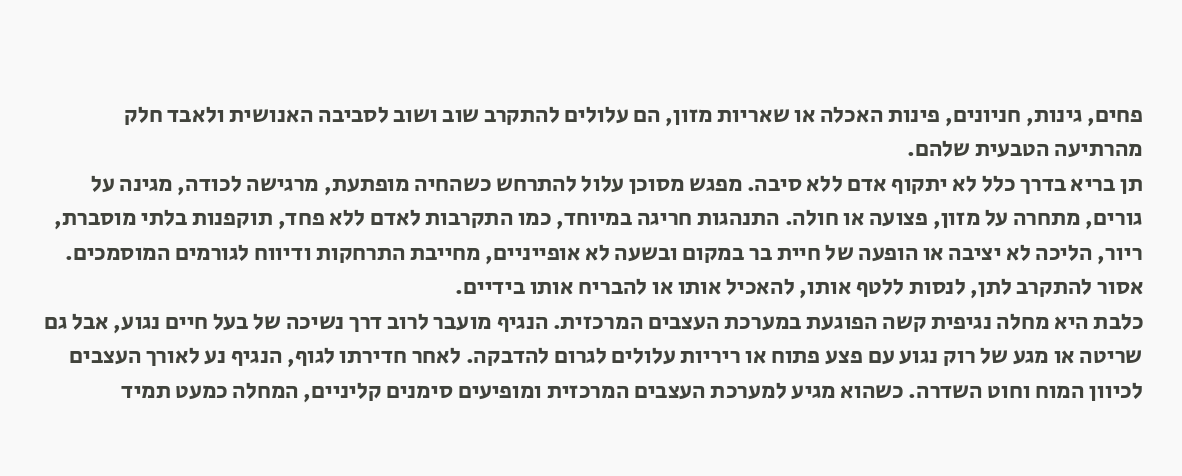פחים, גינות, חניונים, פינות האכלה או שאריות מזון, הם עלולים להתקרב שוב ושוב לסביבה האנושית ולאבד חלק מהרתיעה הטבעית שלהם.
תן בריא בדרך כלל לא יתקוף אדם ללא סיבה. מפגש מסוכן עלול להתרחש כשהחיה מופתעת, מרגישה לכודה, מגינה על גורים, מתחרה על מזון, פצועה או חולה. התנהגות חריגה במיוחד, כמו התקרבות לאדם ללא פחד, תוקפנות בלתי מוסברת, ריור, הליכה לא יציבה או הופעה של חיית בר במקום ובשעה לא אופייניים, מחייבת התרחקות ודיווח לגורמים המוסמכים. אסור להתקרב לתן, לנסות ללטף אותו, להאכיל אותו או להבריח אותו בידיים.
כלבת היא מחלה נגיפית קשה הפוגעת במערכת העצבים המרכזית. הנגיף מועבר לרוב דרך נשיכה של בעל חיים נגוע, אבל גם שריטה או מגע של רוק נגוע עם פצע פתוח או ריריות עלולים לגרום להדבקה. לאחר חדירתו לגוף, הנגיף נע לאורך העצבים לכיוון המוח וחוט השדרה. כשהוא מגיע למערכת העצבים המרכזית ומופיעים סימנים קליניים, המחלה כמעט תמיד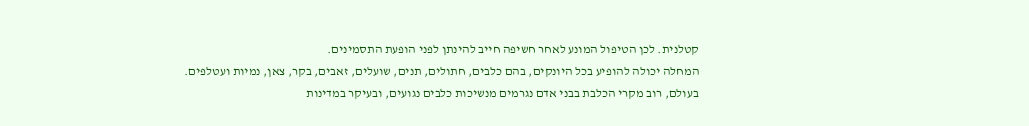קטלנית. לכן הטיפול המונע לאחר חשיפה חייב להינתן לפני הופעת התסמינים.
המחלה יכולה להופיע בכל היונקים, בהם כלבים, חתולים, תנים, שועלים, זאבים, בקר, צאן, נמיות ועטלפים. בעולם, רוב מקרי הכלבת בבני אדם נגרמים מנשיכות כלבים נגועים, ובעיקר במדינות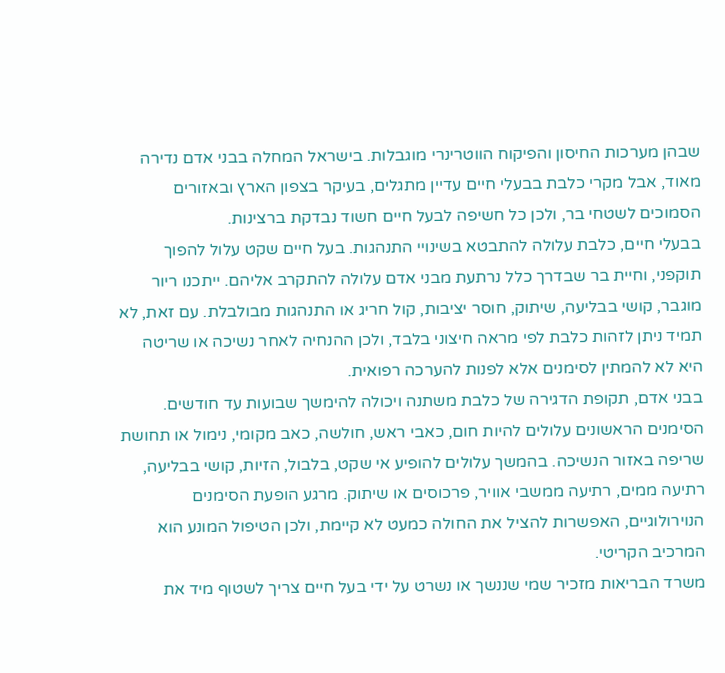שבהן מערכות החיסון והפיקוח הווטרינרי מוגבלות. בישראל המחלה בבני אדם נדירה מאוד, אבל מקרי כלבת בבעלי חיים עדיין מתגלים, בעיקר בצפון הארץ ובאזורים הסמוכים לשטחי בר, ולכן כל חשיפה לבעל חיים חשוד נבדקת ברצינות.
בבעלי חיים, כלבת עלולה להתבטא בשינויי התנהגות. בעל חיים שקט עלול להפוך תוקפני, וחיית בר שבדרך כלל נרתעת מבני אדם עלולה להתקרב אליהם. ייתכנו ריור מוגבר, קושי בבליעה, שיתוק, חוסר יציבות, קול חריג או התנהגות מבולבלת. עם זאת, לא תמיד ניתן לזהות כלבת לפי מראה חיצוני בלבד, ולכן ההנחיה לאחר נשיכה או שריטה היא לא להמתין לסימנים אלא לפנות להערכה רפואית.
בבני אדם, תקופת הדגירה של כלבת משתנה ויכולה להימשך שבועות עד חודשים. הסימנים הראשונים עלולים להיות חום, כאבי ראש, חולשה, כאב מקומי, נימול או תחושת שריפה באזור הנשיכה. בהמשך עלולים להופיע אי שקט, בלבול, הזיות, קושי בבליעה, רתיעה ממים, רתיעה ממשבי אוויר, פרכוסים או שיתוק. מרגע הופעת הסימנים הנוירולוגיים, האפשרות להציל את החולה כמעט לא קיימת, ולכן הטיפול המונע הוא המרכיב הקריטי.
משרד הבריאות מזכיר שמי שננשך או נשרט על ידי בעל חיים צריך לשטוף מיד את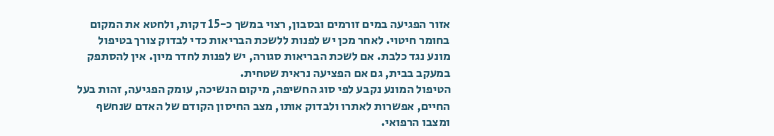אזור הפגיעה במים זורמים ובסבון, רצוי במשך כ-15 דקות, ולחטא את המקום בחומר חיטוי. לאחר מכן יש לפנות ללשכת הבריאות כדי לבדוק צורך בטיפול מונע נגד כלבת. אם לשכת הבריאות סגורה, יש לפנות לחדר מיון. אין להסתפק במעקב בבית, גם אם הפציעה נראית שטחית.
הטיפול המונע נקבע לפי סוג החשיפה, מיקום הנשיכה, עומק הפגיעה, זהות בעל החיים, אפשרות לאתרו ולבדוק אותו, מצב החיסון הקודם של האדם שנחשף ומצבו הרפואי.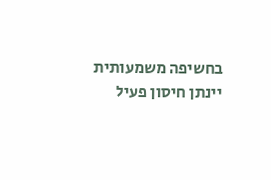בחשיפה משמעותית יינתן חיסון פעיל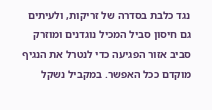נגד כלבת בסדרה של זריקות, ולעיתים גם חיסון סביל המכיל נוגדנים ומוזרק סביב אזור הפגיעה כדי לנטרל את הנגיף מוקדם ככל האפשר. במקביל נשקל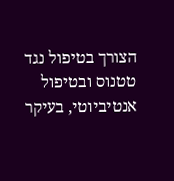הצורך בטיפול נגד טטנוס ובטיפול אנטיביוטי, בעיקר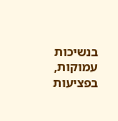בנשיכות עמוקות, בפציעות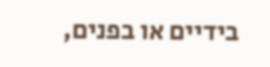בידיים או בפנים,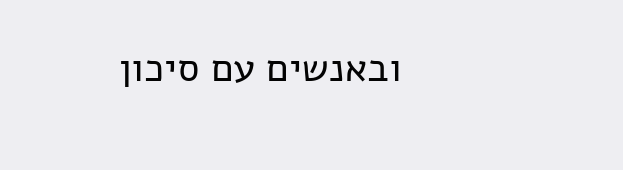ובאנשים עם סיכון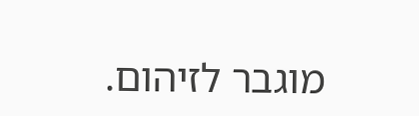מוגבר לזיהום.